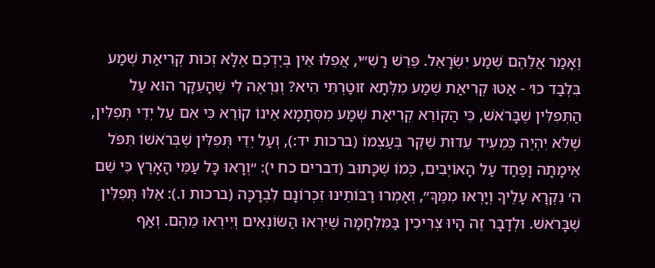וְאָמַר אֲלֵהֶם שְׁמַע יִשְׂרָאֵל. פֵּרֵשׁ רַשִׁ״י, אֲפִלּוּ אֵין בְּיֶדְכֶם אֶלָּא זְכוּת קְרִיאַת שְׁמַע בִּלְבַד כוּ׳ - אַטּוּ קְרִיאַת שְׁמַע מִלְּתָא זוּטַרְתִּי הִיא? וְנִרְאֶה לִי שֶׁהָעִקָּר הוּא עַל הַתְּפִלִּין שֶׁבָּרֹאשׁ, כִּי הַקּוֹרֵא קְרִיאַת שְׁמַע מִסְּתָמָא אֵינוֹ קוֹרֵא כִּי אִם עַל יְדֵי תְּפִלִּין, שֶׁלֹּא יִהְיֶה כְּמֵעִיד עֵדוּת שֶׁקֶר בְּעַצְמוֹ (ברכות יד:), וְעַל יְדֵי תְּפִלִּין שֶׁבְּרֹאשׁוֹ תִּפֹּל אֵימָתָה וָפַחַד עַל הָאוֹיְבִים, כְּמוֹ שֶׁכָּתוּב (דברים כח י): ״וְרָאוּ כָּל עַמֵּי הָאָרֶץ כִּי שֵׁם ה׳ נִקְרָא עָלֶיךָ וְיָרְאוּ מִמֶּךָּ״, וְאָמְרוּ רַבּוֹתֵינוּ זִכְרוֹנָם לִבְרָכָה (ברכות ו.): אֵלּוּ תְּפִלִּין שֶׁבָּרֹאשׁ. וּלְדָבָר זֶה הָיוּ צְרִיכִין בַּמִּלְחָמָה שֶׁיִּרְאוּ הַשּׂוֹנְאִים וְיִירְאוּ מֵהֶם. וְאַף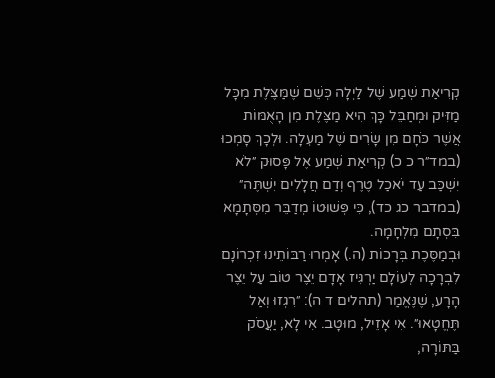קְרִיאַת שְׁמַע שֶׁל לַיְלָה כְּשֵׁם שֶׁמַּצֶּלֶת מִכָּל מַזִּיק וּמְחַבֵּל כָּךְ הִיא מַצֶּלֶת מִן הָאֻמּוֹת אֲשֶׁר כֹּחָם מִן שָׂרִים שֶׁל מַעְלָה. וּלְכָךְ סָמְכוּ (במד״ר כ כ) קְרִיאַת שְׁמַע אֶל פָּסוּק ״לֹא יִשְׁכַּב עַד יֹאכַל טֶרֶף וְדַם חֲלָלִים יִשְׁתֶּה״ (במדבר כג כד), כִּי פְּשׁוּטוֹ מְדַבֵּר מִסְּתָמָא בִּסְתָם מִלְחָמָה.
וּבְמַסֶּכֶת בְּרָכוֹת (ה.) אָמְרוּ רַבּוֹתֵינוּ זִכְרוֹנָם לִבְרָכָה לְעוֹלָם יַרְגִּיז אָדָם יֵצֶר טוֹב עַל יֵצֶר הָרָע, שֶׁנֶּאֱמַר (תהלים ד ה): ״רִגְזוּ וְאַל תֶּחֱטָאוּ״. אִי אָזֵיל, מוּטָב. אִי לָא, יַעֲסֹק בַּתּוֹרָה,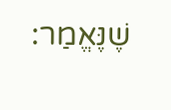שֶׁנֶּאֱמַר: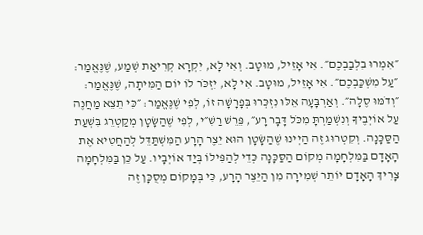״אִמְרוּ בִלְבַבְכֶם״. אִי אָזֵיל, מוּטָב. וְאִי לָא, יִקְרָא קְרִיאַת שְׁמַע, שֶׁנֶּאֱמַר: ״עַל מִשְׁכַּבְכֶם״. אִי אָזֵיל, מוּטָב. אִי לָא, יִזְכֹּר לוֹ יוֹם הַמִּיתָה, שֶׁנֶּאֱמַר: ״וְדֹמּוּ סֶלָה״. וְאַרְבָּעָה אֵלּוּ נִזְכְּרוּ בְּפָרָשָׁה זוֹ, לְפִי שֶׁנֶּאֱמַר: ״כִּי תֵצֵא מַחֲנֶה עַל אוֹיְבֶיךָ וְנִשְׁמַרְתָּ מִכֹּל דָּבָר רָע״, פֵּרֵשׁ רַשִׁ״י, לְפִי שֶׁהַשָּׂטָן מְקַטְרֵג בִּשְׁעַת הַסַּכָּנָה. וְקִטְרוּג זֶה הַיְינוּ שֶׁהַשָּׂטָן הוּא יֵצֶר הָרָע הַמִּשְׁתַּדֵּל לְהַחֲטִיא אֶת הָאָדָם בַּמִּלְחָמָה מְקוֹם הַסַּכָּנָה כְּדֵי לְהַפִּילוֹ בְּיַד אוֹיְבָיו. עַל כֵּן בַּמִּלְחָמָה צָרִיךְ הָאָדָם יוֹתֵר שְׁמִירָה מִן הַיֵּצֶר הָרָע, כִּי בְּמָקוֹם מְסֻכָּן זֶה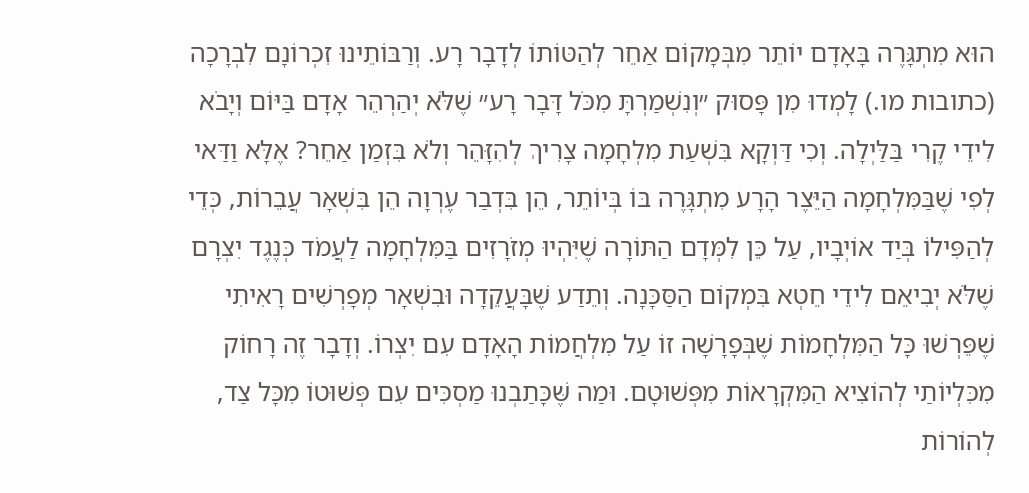הוּא מִתְגָּרֶה בָּאָדָם יוֹתֵר מִבְּמָקוֹם אַחֵר לְהַטּוֹתוֹ לְדָבָר רָע. וְרַבּוֹתֵינוּ זִכְרוֹנָם לִבְרָכָה (כתובות מו.) לָמְדוּ מִן פָּסוּק ״וְנִשְׁמַרְתָּ מִכֹּל דָּבָר רָע״ שֶׁלֹּא יְהַרְהֵר אָדָם בַּיּוֹם וְיָבֹא לִידֵי קֶרִי בַּלַּיְלָה. וְכִי דַּוְקָא בִּשְׁעַת מִלְחָמָה צָרִיךְ לְהִזָּהֵר וְלֹא בִּזְמַן אַחֵר? אֶלָּא וַדַּאי לְפִי שֶׁבַּמִּלְחָמָה הַיֵּצֶר הָרָע מִתְגָּרֶה בּוֹ בְּיוֹתֵר, הֵן בִּדְבַר עֶרְוָה הֵן בִּשְׁאָר עֲבֵרוֹת, כְּדֵי לְהַפִּילוֹ בְּיַד אוֹיְבָיו, עַל כֵּן לִמְּדָם הַתּוֹרָה שֶׁיִּהְיוּ מְזֹרָזִים בַּמִּלְחָמָה לַעֲמֹד כְּנֶגֶד יִצְרָם שֶׁלֹּא יְבִיאֵם לִידֵי חֵטְא בִּמְקוֹם הַסַּכָּנָה. וְתֵדַע שֶׁבָּעֲקֵדָה וּבִשְׁאָר מְפָרְשִׁים רָאִיתִי שֶׁפֵּרְשׁוּ כָּל הַמִּלְחָמוֹת שֶׁבְּפָרָשָׁה זוֹ עַל מִלְחֲמוֹת הָאָדָם עִם יִצְרוֹ. וְדָבָר זֶה רָחוֹק מִכִּלְיוֹתַי לְהוֹצִיא הַמִּקְרָאוֹת מִפְּשׁוּטָם. וּמַה שֶּׁכָּתַבְנוּ מַסְכִּים עִם פְּשׁוּטוֹ מִכָּל צַד, לְהוֹרוֹת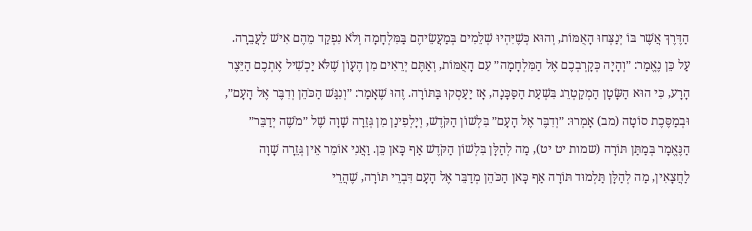הַדֶּרֶךְ אֲשֶׁר בּוֹ יְנַצְּחוּ הָאֻמּוֹת, וְהוּא כְּשֶׁיִּהְיוּ שְׁלֵמִים בְּמַעֲשֵׂיהֶם בַּמִּלְחָמָה וְלֹא נִפְקַד מֵהֶם אִישׁ לַעֲבֵרָה.
עַל כֵּן נֶאֱמַר: ״וְהָיָה כְּקָרְבְכֶם אֶל הַמִּלְחָמָה״ עִם הָאֻמּוֹת, וְאַתֶּם יְרֵאִים מִן הֶעָוֹן שֶׁלֹּא יַכְשִׁיל אֶתְכֶם הַיֵּצֶר הָרָע, כִּי הוּא הַשָּׂטָן הַמְקַטְרֵג בִּשְׁעַת הַסַּכָּנָה, אָז יַעַסְקוּ בַּתּוֹרָה. זֶהוּ שֶׁאָמַר: ״וְנִגַּשׁ הַכֹּהֵן וְדִבֶּר אֶל הָעָם״, וּבְמַסֶּכֶת סוֹטָה (מב) אָמְרוּ: ״וְדִבֶּר אֶל הָעָם״ בִּלְשׁוֹן הַקֹּדֶשׁ, וְיָלְפִינַן מִן גְּזֵרָה שָׁוָה שֶׁל ״מֹשֶׁה יְדַבֵּר״ הַנֶּאֱמָר בְּמַתַּן תּוֹרָה (שמות יט יט), מַה לְהַלָּן בִּלְשׁוֹן הַקֹּדֶשׁ אַף כָּאן כֵּן. וַאֲנִי אוֹמֵר אֵין גְּזֵרָה שָׁוָה לַחֲצָאִין, מַה לְהַלָּן תַּלְמוּד תּוֹרָה אַף כָּאן הַכֹּהֵן מְדַבֵּר אֶל הָעָם דִּבְרֵי תּוֹרָה, שֶׁהֲרֵי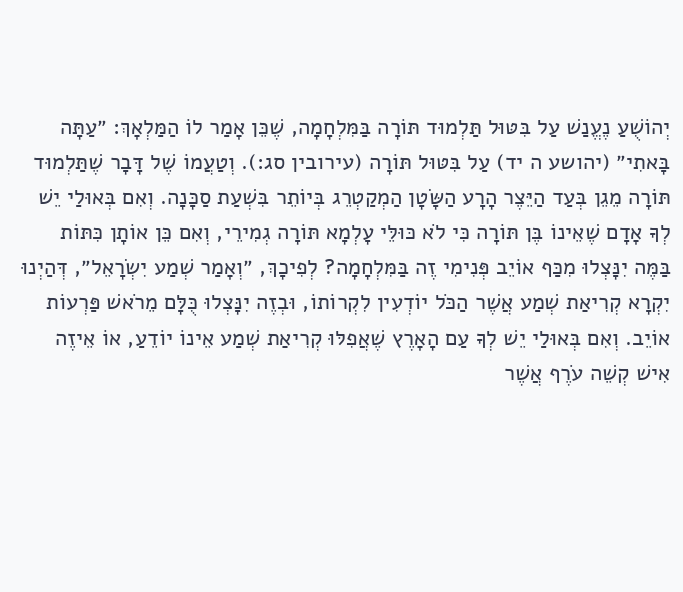יְהוֹשֻׁעַ נֶעֱנַשׁ עַל בִּטּוּל תַּלְמוּד תּוֹרָה בַּמִּלְחָמָה, שֶׁכֵּן אָמַר לוֹ הַמַּלְאָךְ: ״עַתָּה בָּאתִי״ (יהושע ה יד) עַל בִּטּוּל תּוֹרָה (עירובין סג:). וְטַעֲמוֹ שֶׁל דָּבָר שֶׁתַּלְמוּד תּוֹרָה מֵגֵן בְּעַד הַיֵּצֶר הָרָע הַשָּׂטָן הַמְקַטְרֵג בְּיוֹתֵר בִּשְׁעַת סַכָּנָה. וְאִם בְּאוּלַי יֵשׁ לְךָ אָדָם שֶׁאֵינוֹ בֶּן תּוֹרָה כִּי לֹא כּוּלֵּי עָלְמָא תּוֹרָה גְמִירֵי, וְאִם כֵּן אוֹתָן כִּתּוֹת בַּמֶּה יִנָּצְלוּ מִכַּף אוֹיֵב פְּנִימִי זֶה בַּמִּלְחָמָה? לְפִיכָךְ, ״וְאָמַר שְׁמַע יִשְׂרָאֵל״, דְּהַיְנוּ יִקְרָא קְרִיאַת שְׁמַע אֲשֶׁר הַכֹּל יוֹדְעִין לִקְרוֹתוֹ, וּבְזֶה יִנָּצְלוּ כֻּלָּם מֵרֹאשׁ פַּרְעוֹת אוֹיֵב. וְאִם בְּאוּלַי יֵשׁ לְךָ עַם הָאָרֶץ שֶׁאֲפִלּוּ קְרִיאַת שְׁמַע אֵינוֹ יוֹדֵעַ, אוֹ אֵיזֶה אִישׁ קְשֵׁה עֹרֶף אֲשֶׁר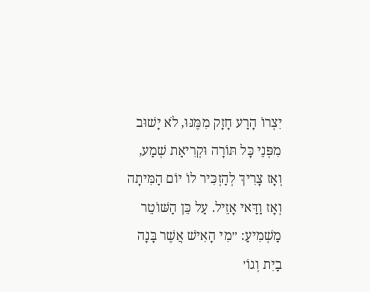יִצְרוֹ הָרַע חָזָק מִמֶּנּוּ, לֹא יָשׁוּב מִפְּנֵי כָּל תּוֹרָה וּקְרִיאַת שְׁמַע, וְאָז צָרִיךְ לְהַזְכִּיר לוֹ יוֹם הַמִּיתָה וְאָז וַדַּאי אָזֵיל. עַל כֵּן הַשּׁוֹטֵר מַשְׁמִיעַ: ״מִי הָאִישׁ אֲשֶׁר בָּנָה בַיִת וְגוֹ׳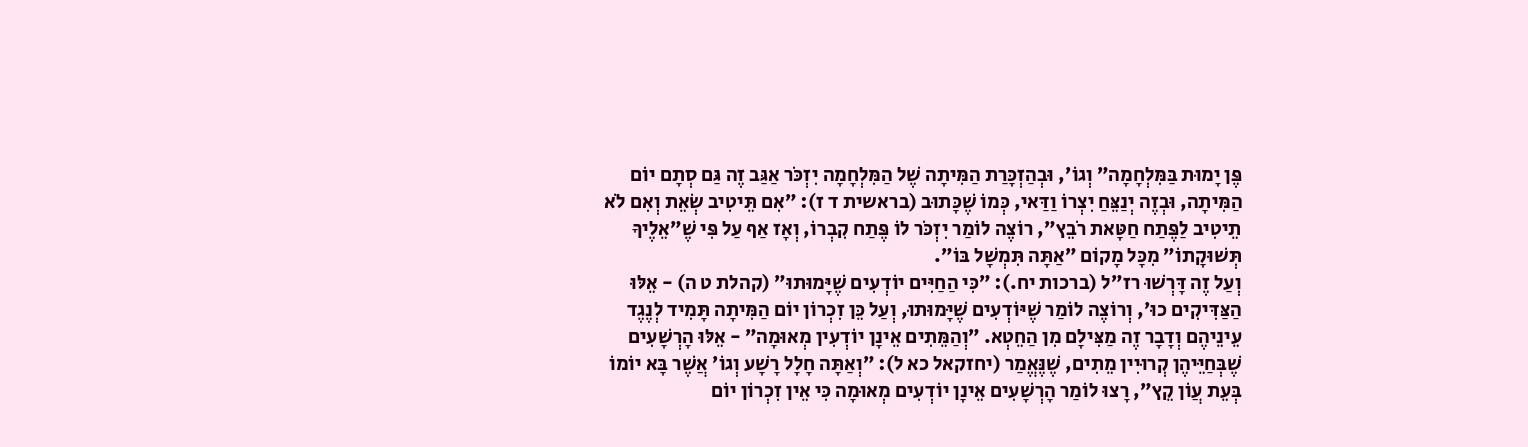פֶּן יָמוּת בַּמִּלְחָמָה״ וְגוֹ׳, וּבְהַזְכָּרַת הַמִּיתָה שֶׁל הַמִּלְחָמָה יִזְכֹּר אַגַּב זֶה גַּם סְתָם יוֹם הַמִּיתָה, וּבְזֶה יְנַצֵּחַ יִצְרוֹ וַדַּאי, כְּמוֹ שֶׁכָּתוּב (בראשית ד ז): ״אִם תֵּיטִיב שְׂאֵת וְאִם לֹא תֵיטִיב לַפֶּתַח חַטָּאת רֹבֵץ״, רוֹצֶה לוֹמַר יִזְכֹּר לוֹ פֶּתַח קִבְרוֹ, וְאָז אַף עַל פִּי שֶׁ״אֵלֶיךָ תְּשׁוּקָתוֹ״ מִכָּל מָקוֹם ״אַתָּה תִּמְשָׁל בּוֹ״.
וְעַל זֶה דָּרְשׁוּ רז״ל (ברכות יח.): ״כִּי הַחַיִּים יוֹדְעִים שֶׁיָּמוּתוּ״ (קהלת ט ה) - אֵלּוּ הַצַּדִּיקִים כוּ׳, וְרוֹצֶה לוֹמַר שֶׁיּוֹדְעִים שֶׁיָּמוּתוּ, וְעַל כֵּן זִכְרוֹן יוֹם הַמִּיתָה תָּמִיד לְנֶגֶד עֵינֵיהֶם וְדָבָר זֶה מַצִּילָם מִן הַחֵטְא. ״וְהַמֵּתִים אֵינָן יוֹדְעִין מְאוּמָה״ - אֵלּוּ הָרְשָׁעִים שֶׁבְּחַיֵּיהֶן קְרוּיִין מֵתִים, שֶׁנֶּאֱמַר (יחזקאל כא ל): ״וְאַתָּה חָלָל רָשָׁע וְגוֹ׳ אֲשֶׁר בָּא יוֹמוֹ בְּעֵת עֲוֹן קֵץ״, רָצוּ לוֹמַר הָרְשָׁעִים אֵינָן יוֹדְעִים מְאוּמָה כִּי אֵין זִכְרוֹן יוֹם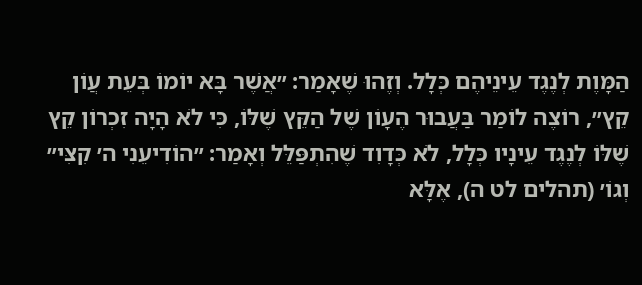הַמָּוֶת לְנֶגֶד עֵינֵיהֶם כְּלָל. וְזֶהוּ שֶׁאָמַר: ״אֲשֶׁר בָּא יוֹמוֹ בְּעֵת עֲוֹן קֵץ״, רוֹצֶה לוֹמַר בַּעֲבוּר הֶעָוֹן שֶׁל הַקֵּץ שֶׁלּוֹ, כִּי לֹא הָיָה זִכְרוֹן קֵץ שֶׁלּוֹ לְנֶגֶד עֵינָיו כְּלָל, לֹא כְּדָוִד שֶׁהִתְפַּלֵּל וְאָמַר: ״הוֹדִיעֵנִי ה׳ קִצִּי״ וְגוֹ׳ (תהלים לט ה), אֶלָּא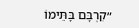״קִרְבָּם בָּתֵּימוֹ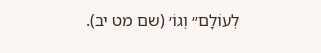לְעוֹלָם״ וְגוֹ׳ (שם מט יב).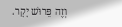וְזֶה פֵּרוּשׁ יָקָר.